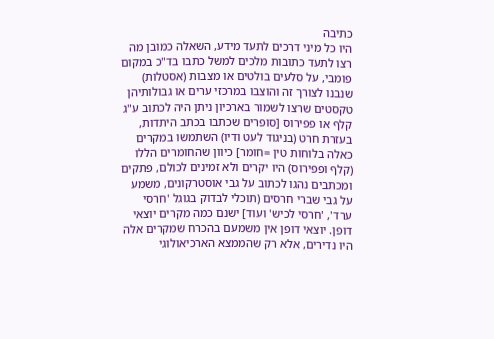כתיבה
היו כל מיני דרכים לתעד מידע, השאלה כמובן מה רצו לתעד כתובות מלכים למשל כתבו בד"כ במקום פומבי, על סלעים בולטים או מצבות (אסטלות) שנבנו לצורך זה והוצבו במרכזי ערים או גבולותיהן טקסטים שרצו לשמור בארכיון ניתן היה לכתוב ע"ג קלף או פפירוס [סופרים שכתבו בכתב היתדות, בעזרת חרט (בניגוד לעט ודיו) השתמשו במקרים כאלה בלוחות טין =חומר] כיוון שהחומרים הללו (קלף ופפירוס) היו יקרים ולא זמינים לכולם, פתקים ומכתבים נהגו לכתוב על גבי אוסטרקונים, משמע על גבי שברי חרסים (תוכלי לבדוק בגוגל 'חרסי ערד', 'חרסי לכיש' ועוד] ישנם כמה מקרים יוצאי דופן. יוצאי דופן אין משמעם בהכרח שמקרים אלה היו נדירים, אלא רק שהממצא הארכיאולוגי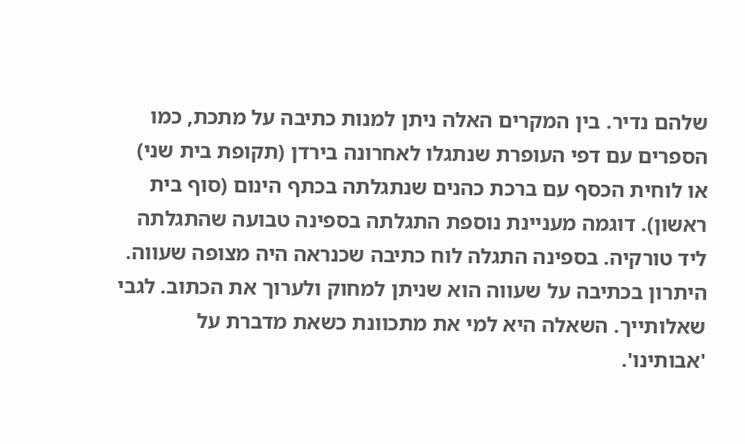שלהם נדיר. בין המקרים האלה ניתן למנות כתיבה על מתכת, כמו הספרים עם דפי העופרת שנתגלו לאחרונה בירדן (תקופת בית שני) או לוחית הכסף עם ברכת כהנים שנתגלתה בכתף הינום (סוף בית ראשון). דוגמה מעניינת נוספת התגלתה בספינה טבועה שהתגלתה ליד טורקיה. בספינה התגלה לוח כתיבה שכנראה היה מצופה שעווה. היתרון בכתיבה על שעווה הוא שניתן למחוק ולערוך את הכתוב. לגבי שאלותייך. השאלה היא למי את מתכוונת כשאת מדברת על 'אבותינו'.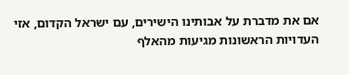אם את מדברת על אבותינו הישירים, עם ישראל הקדום, אזי העדויות הראשונות מגיעות מהאלף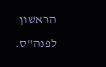הראשון לפנה"ס.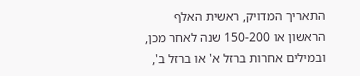התאריך המדויק, ראשית האלף הראשון או 150-200 שנה לאחר מכן, ובמילים אחרות ברזל א' או ברזל ב',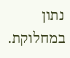נתון במחלוקת.